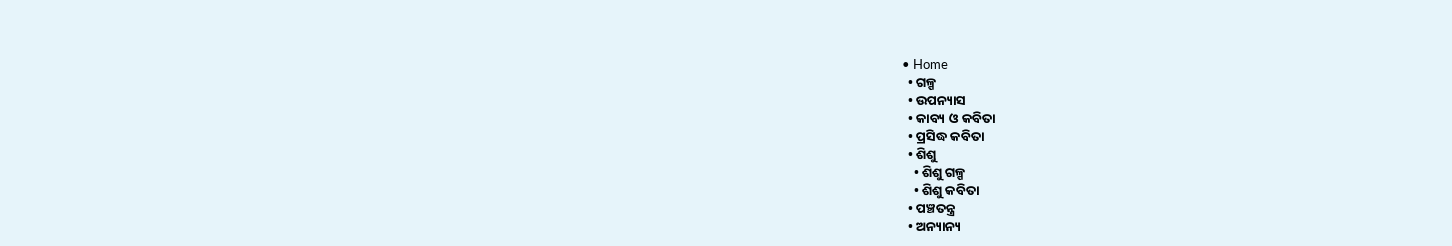• Home
  • ଗଳ୍ପ
  • ଉପନ୍ୟାସ
  • କାବ୍ୟ ଓ କବିତା
  • ପ୍ରସିଦ୍ଧ କବିତା
  • ଶିଶୁ
    • ଶିଶୁ ଗଳ୍ପ
    • ଶିଶୁ କବିତା
  • ପଞ୍ଚତନ୍ତ୍ର
  • ଅନ୍ୟାନ୍ୟ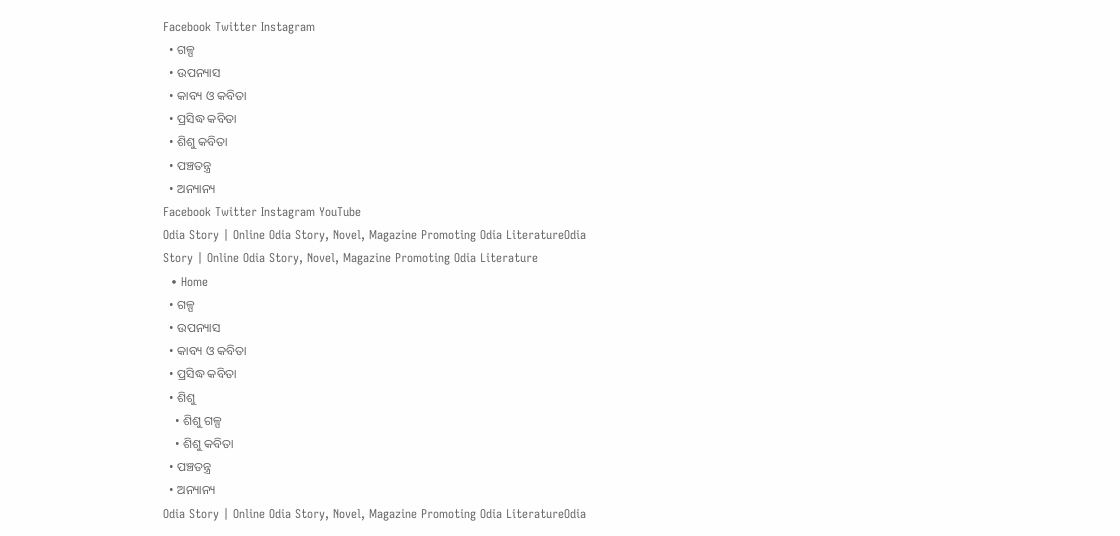Facebook Twitter Instagram
  • ଗଳ୍ପ
  • ଉପନ୍ୟାସ
  • କାବ୍ୟ ଓ କବିତା
  • ପ୍ରସିଦ୍ଧ କବିତା
  • ଶିଶୁ କବିତା
  • ପଞ୍ଚତନ୍ତ୍ର
  • ଅନ୍ୟାନ୍ୟ
Facebook Twitter Instagram YouTube
Odia Story | Online Odia Story, Novel, Magazine Promoting Odia LiteratureOdia Story | Online Odia Story, Novel, Magazine Promoting Odia Literature
  • Home
  • ଗଳ୍ପ
  • ଉପନ୍ୟାସ
  • କାବ୍ୟ ଓ କବିତା
  • ପ୍ରସିଦ୍ଧ କବିତା
  • ଶିଶୁ
    • ଶିଶୁ ଗଳ୍ପ
    • ଶିଶୁ କବିତା
  • ପଞ୍ଚତନ୍ତ୍ର
  • ଅନ୍ୟାନ୍ୟ
Odia Story | Online Odia Story, Novel, Magazine Promoting Odia LiteratureOdia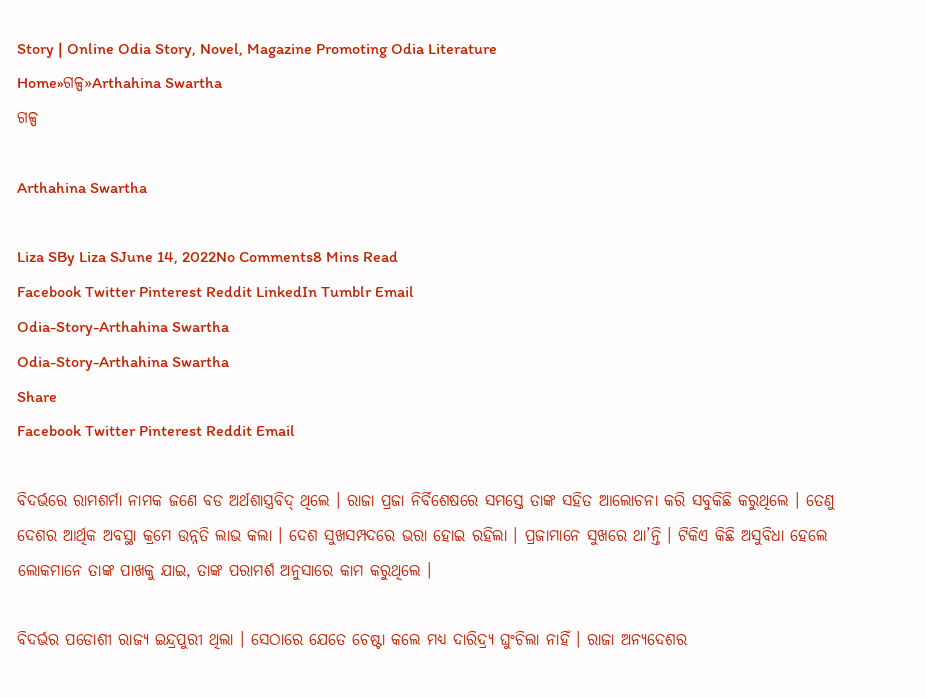Story | Online Odia Story, Novel, Magazine Promoting Odia Literature
Home»ଗଳ୍ପ»Arthahina Swartha
ଗଳ୍ପ

Arthahina Swartha

Liza SBy Liza SJune 14, 2022No Comments8 Mins Read
Facebook Twitter Pinterest Reddit LinkedIn Tumblr Email
Odia-Story-Arthahina Swartha
Odia-Story-Arthahina Swartha
Share
Facebook Twitter Pinterest Reddit Email

ବିଦର୍ଭରେ ରାମଶର୍ମା ନାମକ ଜଣେ ବଡ ଅର୍ଥଶାସ୍ତ୍ରବିଦ୍ ଥିଲେ । ରାଜା ପ୍ରଜା ନିର୍ବିଶେଷରେ ସମସ୍ତେ ତାଙ୍କ ସହିତ ଆଲୋଚନା କରି ସବୁକିଛି କରୁଥିଲେ । ତେଣୁ ଦେଶର ଆର୍ଥିକ ଅବସ୍ଥା କ୍ରମେ ଉନ୍ନତି ଲାଭ କଲା । ଦେଶ ସୁଖସମ୍ପଦରେ ଭରା ହୋଇ ରହିଲା । ପ୍ରଜାମାନେ ସୁଖରେ ଥା’ନ୍ତି । ଟିକିଏ କିଛି ଅସୁବିଧା ହେଲେ ଲୋକମାନେ ତାଙ୍କ ପାଖକୁ ଯାଇ, ତାଙ୍କ ପରାମର୍ଶ ଅନୁସାରେ କାମ କରୁଥିଲେ ।

ବିଦର୍ଭର ପଡୋଶୀ ରାଜ୍ୟ ଇନ୍ଦ୍ରପୁରୀ ଥିଲା । ସେଠାରେ ଯେତେ ଚେଷ୍ଟା କଲେ ମଧ୍ୟ ଦାରିଦ୍ର୍ୟ ଘୁଂଚିଲା ନାହିଁ । ରାଜା ଅନ୍ୟଦେଶର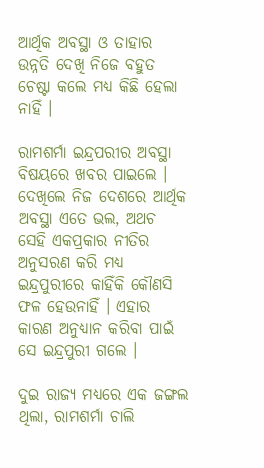ଆର୍ଥିକ ଅବସ୍ଥା ଓ ତାହାର ଉନ୍ନତି ଦେଖି ନିଜେ ବହୁତ ଚେଷ୍ଟା କଲେ ମଧ୍ୟ କିଛି ହେଲା ନାହିଁ ।

ରାମଶର୍ମା ଇନ୍ଦ୍ରପରୀର ଅବସ୍ଥା ବିଷୟରେ ଖବର ପାଇଲେ । ଦେଖିଲେ ନିଜ ଦେଶରେ ଆର୍ଥିକ ଅବସ୍ଥା ଏତେ ଭଲ, ଅଥଚ ସେହି ଏକପ୍ରକାର ନୀତିର ଅନୁସରଣ କରି ମଧ୍ୟ ଇନ୍ଦ୍ରପୁରୀରେ କାହିଁକି କୌଣସି ଫଳ ହେଉନାହିଁ । ଏହାର କାରଣ ଅନୁଧ୍ୟାନ କରିବା ପାଇଁ ସେ ଇନ୍ଦ୍ରପୁରୀ ଗଲେ ।

ଦୁଇ ରାଜ୍ୟ ମଧ୍ୟରେ ଏକ ଜଙ୍ଗଲ ଥିଲା, ରାମଶର୍ମା ଚାଲି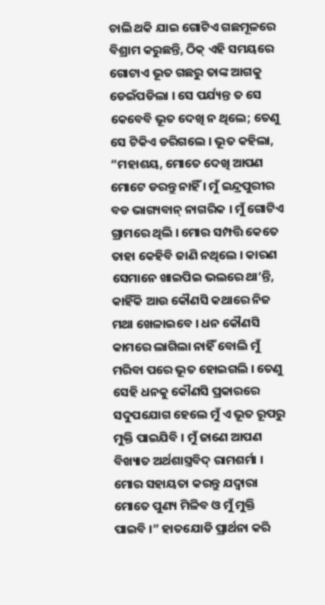ଚାଲି ଥକି ଯାଇ ଗୋଟିଏ ଗଛମୂଳରେ ବିଶ୍ରାମ କରୁଛନ୍ତି, ଠିକ୍ ଏହି ସମୟରେ ଗୋଟାଏ ଭୂତ ଗଛରୁ ତାଙ୍କ ଆଗକୁ ଡେଇଁପଡିଲା । ସେ ପର୍ଯ୍ୟନ୍ତ ତ ସେ କେବେବି ଭୂତ ଦେଖି ନ ଥିଲେ; ତେଣୁ ସେ ଟିକିଏ ଡରିଗଲେ । ଭୂତ କହିଲା, “ମହାଶୟ, ମୋତେ ଦେଖି ଆପଣ ମୋଟେ ଡରନ୍ତୁ ନାହିଁ । ମୁଁ ଇନ୍ଦ୍ରପୁରୀର ବଡ ଭାଗ୍ୟବାନ୍ ନାଗରିକ । ମୁଁ ଗୋଟିଏ ଗ୍ରାମରେ ଥିଲି । ମୋର ସମ୍ପତ୍ତି କେତେ ତାହା କେହିବି ଜାଣି ନଥିଲେ । କାରଣ ସେମାନେ ଖାଇପିଇ ଭଲରେ ଥା’ନ୍ତି, କାହିଁକି ଆଉ କୌଣସି କଥାରେ ନିଜ ମଥା ଖେଳାଇବେ । ଧନ କୌଣସି କାମରେ ଲାଗିଲା ନାହିଁ ବୋଲି ମୁଁ ମରିବା ପରେ ଭୂତ ହୋଇଗଲି । ତେଣୁ ସେହି ଧନକୁ କୌଣସି ପ୍ରକାରରେ ସଦୁପଯୋଗ ହେଲେ ମୁଁ ଏ ଭୂତ ରୂପରୁ ମୁକ୍ତି ପାଇଯିବି । ମୁଁ ଜାଣେ ଆପଣ ବିଖ୍ୟାତ ଅର୍ଥଶାସ୍ତ୍ରବିଦ୍ ରାମଶର୍ମା । ମୋର ସହାୟତା କରନ୍ତୁ ଯଦ୍ୱାରା ମୋତେ ପୁଣ୍ୟ ମିଳିବ ଓ ମୁଁ ମୁକ୍ତି ପାଇବି ।” ହାତଯୋଡି ପ୍ରାର୍ଥନା କରି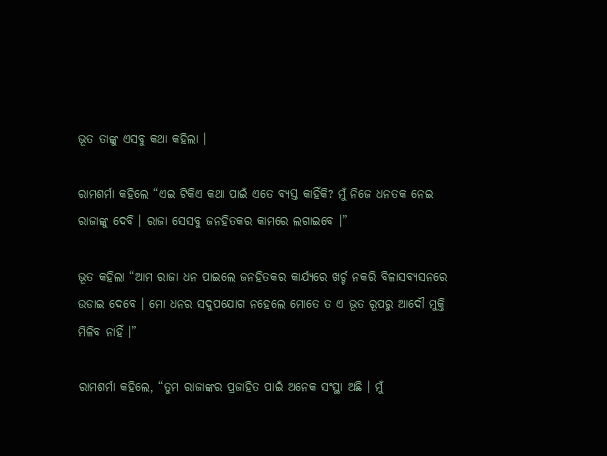ଭୂତ ତାଙ୍କୁ ଏସବୁ କଥା କହିଲା ।

ରାମଶର୍ମା କହିଲେ “ଏଇ ଟିକିଏ କଥା ପାଇଁ ଏତେ ବ୍ୟସ୍ତ କାହିଁକି? ମୁଁ ନିଜେ ଧନତକ ନେଇ ରାଜାଙ୍କୁ ଦେବି । ରାଜା ସେସବୁ ଜନହିତକର କାମରେ ଲଗାଇବେ ।”

ଭୂତ କହିଲା “ଆମ ରାଜା ଧନ ପାଇଲେ ଜନହିତକର କାର୍ଯ୍ୟରେ ଖର୍ଚ୍ଚ ନକରି ବିଳାସବ୍ୟସନରେ ଉଡାଇ ଦେବେ । ମୋ ଧନର ସଦୁପଯୋଗ ନହେଲେ ମୋତେ ତ ଏ ଭୂତ ରୂପରୁ ଆଦୌ ମୁକ୍ତି ମିଳିବ ନାହିଁ ।”

ରାମଶର୍ମା କହିଲେ, “ତୁମ ରାଜାଙ୍କର ପ୍ରଜାହିତ ପାଇଁ ଅନେକ ସଂସ୍ଥା ଅଛି । ମୁଁ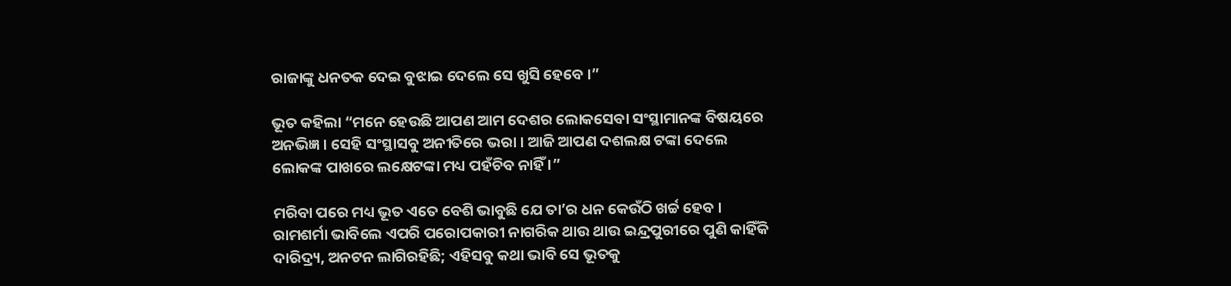ରାଜାଙ୍କୁ ଧନତକ ଦେଇ ବୁଝାଇ ଦେଲେ ସେ ଖୁସି ହେବେ ।”

ଭୂତ କହିଲା “ମନେ ହେଉଛି ଆପଣ ଆମ ଦେଶର ଲୋକସେବା ସଂସ୍ଥାମାନଙ୍କ ବିଷୟରେ ଅନଭିଜ୍ଞ । ସେହି ସଂସ୍ଥାସବୁ ଅନୀତିରେ ଭରା । ଆଜି ଆପଣ ଦଶଲକ୍ଷ ଟଙ୍କା ଦେଲେ ଲୋକଙ୍କ ପାଖରେ ଲକ୍ଷେଟଙ୍କା ମଧ୍ୟ ପହଁଚିବ ନାହିଁ ।”

ମରିବା ପରେ ମଧ୍ୟ ଭୂତ ଏତେ ବେଶି ଭାବୁଛି ଯେ ତା’ର ଧନ କେଉଁଠି ଖର୍ଚ୍ଚ ହେବ । ରାମଶର୍ମା ଭାବିଲେ ଏପରି ପରୋପକାରୀ ନାଗରିକ ଥାଉ ଥାଉ ଇନ୍ଦ୍ରପୁରୀରେ ପୁଣି କାହିଁକି ଦାରିଦ୍ର୍ୟ, ଅନଟନ ଲାଗିରହିଛି; ଏହିସବୁ କଥା ଭାବି ସେ ଭୂତକୁ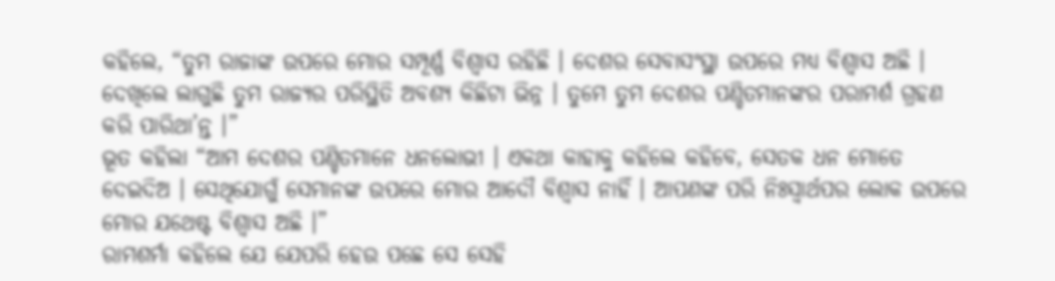କହିଲେ, “ତୁମ ରାଜାଙ୍କ ଉପରେ ମୋର ସମ୍ପୂର୍ଣ୍ଣ ବିଶ୍ୱାସ ରହିଛି । ଦେଶର ସେବାସଂସ୍ଥା ଉପରେ ମଧ୍ୟ ବିଶ୍ୱାସ ଅଛି । ଦେଖିଲେ ଲାଗୁଛି ତୁମ ରାଜ୍ୟର ପରିସ୍ଥିତି ଅବଶ୍ୟ କିଛିଟା ଭିନ୍ନ । ତୁମେ ତୁମ ଦେଶର ପଣ୍ଡିତମାନଙ୍କର ପରାମର୍ଶ ଗ୍ରହଣ କରି ପାରିଥା’ନ୍ତ ।”
ଭୂତ କହିଲା “ଆମ ଦେଶର ପଣ୍ଡିତମାନେ ଧନଲୋଭୀ । ଏକଥା କାହାକୁ କହିଲେ କହିବେ, ସେତକ ଧନ ମୋତେ ଦେଇଦିଅ । ସେଥିଯୋଗୁଁ ସେମାନଙ୍କ ଉପରେ ମୋର ଆଦୌ ବିଶ୍ୱାସ ନାହିଁ । ଆପଣଙ୍କ ପରି ନିଃସ୍ୱାର୍ଥପର ଲୋକ ଉପରେ ମୋର ଯଥେଷ୍ଟ ବିଶ୍ୱାସ ଅଛି ।”
ରାମଶର୍ମା କହିଲେ ଯେ ଯେପରି ହେଉ ପଛେ ସେ ସେହି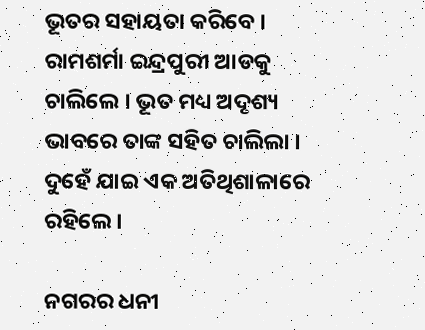ଭୂତର ସହାୟତା କରିବେ । ରାମଶର୍ମା ଇନ୍ଦ୍ରପୁରୀ ଆଡକୁ ଚାଲିଲେ । ଭୂତ ମଧ୍ୟ ଅଦୃଶ୍ୟ ଭାବରେ ତାଙ୍କ ସହିତ ଚାଲିଲା । ଦୁହେଁ ଯାଇ ଏକ ଅତିଥିଶାଳାରେ ରହିଲେ ।

ନଗରର ଧନୀ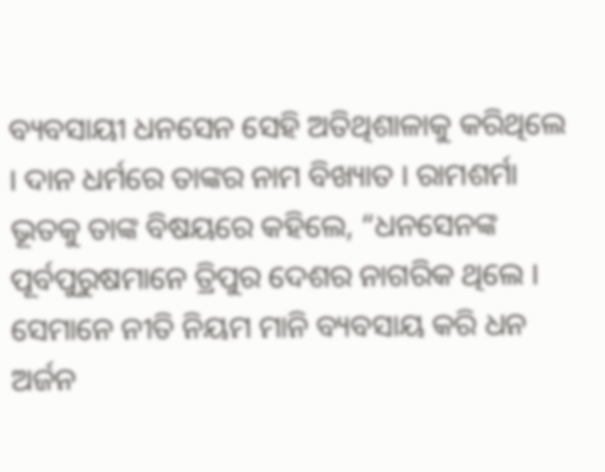ବ୍ୟବସାୟୀ ଧନସେନ ସେହି ଅତିଥିଶାଳାକୁ କରିଥିଲେ । ଦାନ ଧର୍ମରେ ତାଙ୍କର ନାମ ବିଖ୍ୟାତ । ରାମଶର୍ମା ଭୂତକୁ ତାଙ୍କ ବିଷୟରେ କହିଲେ, “ଧନସେନଙ୍କ ପୂର୍ବପୁରୁଷମାନେ ତ୍ରିପୁର ଦେଶର ନାଗରିକ ଥିଲେ । ସେମାନେ ନୀତି ନିୟମ ମାନି ବ୍ୟବସାୟ କରି ଧନ ଅର୍ଜନ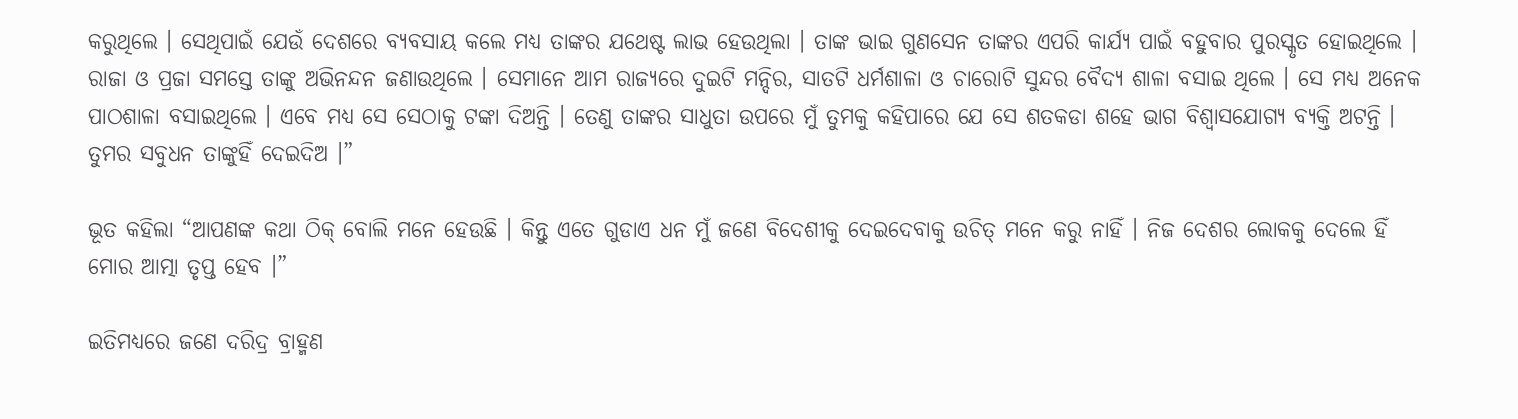କରୁଥିଲେ । ସେଥିପାଇଁ ଯେଉଁ ଦେଶରେ ବ୍ୟବସାୟ କଲେ ମଧ୍ୟ ତାଙ୍କର ଯଥେଷ୍ଟ ଲାଭ ହେଉଥିଲା । ତାଙ୍କ ଭାଇ ଗୁଣସେନ ତାଙ୍କର ଏପରି କାର୍ଯ୍ୟ ପାଇଁ ବହୁବାର ପୁରସ୍କୃତ ହୋଇଥିଲେ । ରାଜା ଓ ପ୍ରଜା ସମସ୍ତେ ତାଙ୍କୁ ଅଭିନନ୍ଦନ ଜଣାଉଥିଲେ । ସେମାନେ ଆମ ରାଜ୍ୟରେ ଦୁଇଟି ମନ୍ଦିର, ସାତଟି ଧର୍ମଶାଳା ଓ ଚାରୋଟି ସୁନ୍ଦର ବୈଦ୍ୟ ଶାଳା ବସାଇ ଥିଲେ । ସେ ମଧ୍ୟ ଅନେକ ପାଠଶାଳା ବସାଇଥିଲେ । ଏବେ ମଧ୍ୟ ସେ ସେଠାକୁ ଟଙ୍କା ଦିଅନ୍ତି । ତେଣୁ ତାଙ୍କର ସାଧୁତା ଉପରେ ମୁଁ ତୁମକୁ କହିପାରେ ଯେ ସେ ଶତକଡା ଶହେ ଭାଗ ବିଶ୍ୱାସଯୋଗ୍ୟ ବ୍ୟକ୍ତି ଅଟନ୍ତି । ତୁମର ସବୁଧନ ତାଙ୍କୁହିଁ ଦେଇଦିଅ ।”

ଭୂତ କହିଲା “ଆପଣଙ୍କ କଥା ଠିକ୍ ବୋଲି ମନେ ହେଉଛି । କିନ୍ତୁ ଏତେ ଗୁଡାଏ ଧନ ମୁଁ ଜଣେ ବିଦେଶୀକୁ ଦେଇଦେବାକୁ ଉଚିତ୍ ମନେ କରୁ ନାହିଁ । ନିଜ ଦେଶର ଲୋକକୁ ଦେଲେ ହିଁ ମୋର ଆତ୍ମା ତୃପ୍ତ ହେବ ।”

ଇତିମଧ୍ୟରେ ଜଣେ ଦରିଦ୍ର ବ୍ରାହ୍ମଣ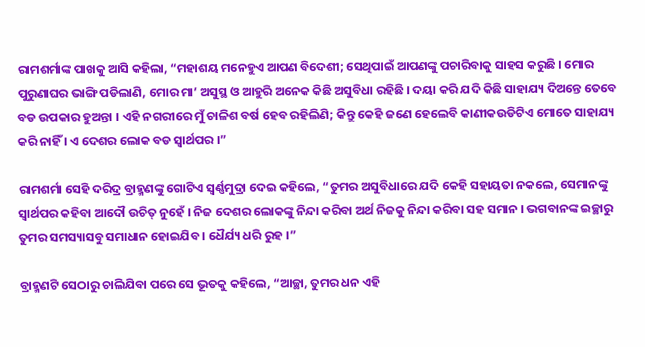ରାମଶର୍ମାଙ୍କ ପାଖକୁ ଆସି କହିଲା, “ମହାଶୟ ମନେହୁଏ ଆପଣ ବିଦେଶୀ; ସେଥିପାଇଁ ଆପଣଙ୍କୁ ପଚାରିବାକୁ ସାହସ କରୁଛି । ମୋର ପୁରୁଣାଘର ଭାଙ୍ଗି ପଡିଲାଣି, ମୋର ମା’ ଅସୁସ୍ଥ ଓ ଆହୁରି ଅନେକ କିଛି ଅସୁବିଧା ରହିଛି । ଦୟା କରି ଯଦି କିଛି ସାହାଯ୍ୟ ଦିଅନ୍ତେ ତେବେ ବଡ ଉପକାର ହୁଅନ୍ତା । ଏହି ନଗରୀରେ ମୁଁ ଚାଳିଶ ବର୍ଷ ହେବ ରହିଲିଣି; କିନ୍ତୁ କେହି ଜଣେ ହେଲେବି କାଣୀକଉଡିଟିଏ ମୋତେ ସାହାଯ୍ୟ କରି ନାହିଁ । ଏ ଦେଶର ଲୋକ ବଡ ସ୍ୱାର୍ଥପର ।”

ରାମଶର୍ମା ସେହି ଦରିଦ୍ର ବ୍ରାହ୍ମଣଙ୍କୁ ଗୋଟିଏ ସ୍ୱର୍ଣ୍ଣମୁଦ୍ରା ଦେଇ କହିଲେ, “ତୁମର ଅସୁବିଧାରେ ଯଦି କେହି ସହାୟତା ନକଲେ, ସେମାନଙ୍କୁ ସ୍ୱାର୍ଥପର କହିବା ଆଦୌ ଉଚିତ୍ ନୁହେଁ । ନିଜ ଦେଶର ଲୋକଙ୍କୁ ନିନ୍ଦା କରିବା ଅର୍ଥ ନିଜକୁ ନିନ୍ଦା କରିବା ସହ ସମାନ । ଭଗବାନଙ୍କ ଇଚ୍ଛାରୁ ତୁମର ସମସ୍ୟାସବୁ ସମାଧାନ ହୋଇଯିବ । ଧୈର୍ଯ୍ୟ ଧରି ରୁହ ।”

ବ୍ରାହ୍ମଣଟି ସେଠାରୁ ଚାଲିଯିବା ପରେ ସେ ଭୂତକୁ କହିଲେ, “ଆଚ୍ଛା, ତୁମର ଧନ ଏହି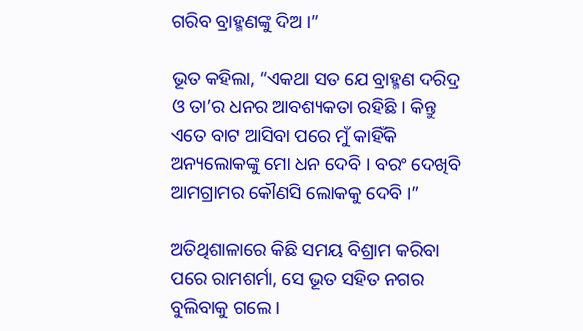ଗରିବ ବ୍ରାହ୍ମଣଙ୍କୁ ଦିଅ ।”

ଭୂତ କହିଲା, “ଏକଥା ସତ ଯେ ବ୍ରାହ୍ମଣ ଦରିଦ୍ର ଓ ତା’ର ଧନର ଆବଶ୍ୟକତା ରହିଛି । କିନ୍ତୁ ଏତେ ବାଟ ଆସିବା ପରେ ମୁଁ କାହିଁକି ଅନ୍ୟଲୋକଙ୍କୁ ମୋ ଧନ ଦେବି । ବରଂ ଦେଖିବି ଆମଗ୍ରାମର କୌଣସି ଲୋକକୁ ଦେବି ।”

ଅତିଥିଶାଳାରେ କିଛି ସମୟ ବିଶ୍ରାମ କରିବା ପରେ ରାମଶର୍ମା, ସେ ଭୂତ ସହିତ ନଗର ବୁଲିବାକୁ ଗଲେ ।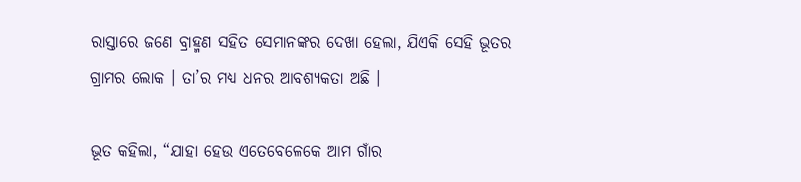ରାସ୍ତାରେ ଜଣେ ବ୍ରାହ୍ମଣ ସହିତ ସେମାନଙ୍କର ଦେଖା ହେଲା, ଯିଏକି ସେହି ଭୂତର ଗ୍ରାମର ଲୋକ । ତା’ର ମଧ୍ୟ ଧନର ଆବଶ୍ୟକତା ଅଛି ।

ଭୂତ କହିଲା, “ଯାହା ହେଉ ଏତେବେଳେକେ ଆମ ଗାଁର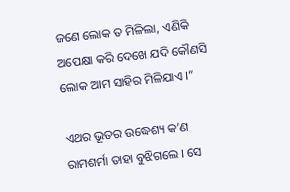ଜଣେ ଲୋକ ତ ମିଳିଲା, ଏଣିକି ଅପେକ୍ଷା କରି ଦେଖେ ଯଦି କୌଣସି ଲୋକ ଆମ ସାହିର ମିଳିଯାଏ ।”

ଏଥର ଭୂତର ଉଦ୍ଧେଶ୍ୟ କ’ଣ ରାମଶର୍ମା ତାହା ବୁଝିଗଲେ । ସେ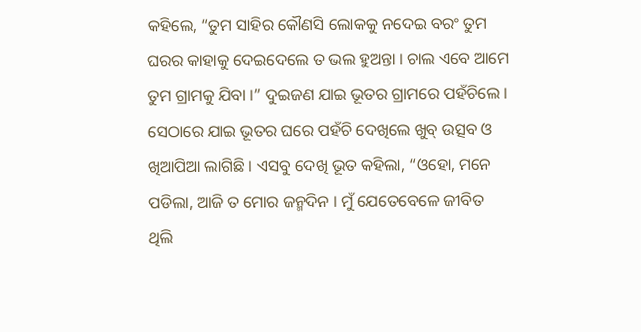କହିଲେ, “ତୁମ ସାହିର କୌଣସି ଲୋକକୁ ନଦେଇ ବରଂ ତୁମ ଘରର କାହାକୁ ଦେଇଦେଲେ ତ ଭଲ ହୁଅନ୍ତା । ଚାଲ ଏବେ ଆମେ ତୁମ ଗ୍ରାମକୁ ଯିବା ।” ଦୁଇଜଣ ଯାଇ ଭୂତର ଗ୍ରାମରେ ପହଁଚିଲେ । ସେଠାରେ ଯାଇ ଭୂତର ଘରେ ପହଁଚି ଦେଖିଲେ ଖୁବ୍ ଉତ୍ସବ ଓ ଖିଆପିଆ ଲାଗିଛି । ଏସବୁ ଦେଖି ଭୂତ କହିଲା, “ଓହୋ, ମନେ ପଡିଲା, ଆଜି ତ ମୋର ଜନ୍ମଦିନ । ମୁଁ ଯେତେବେଳେ ଜୀବିତ ଥିଲି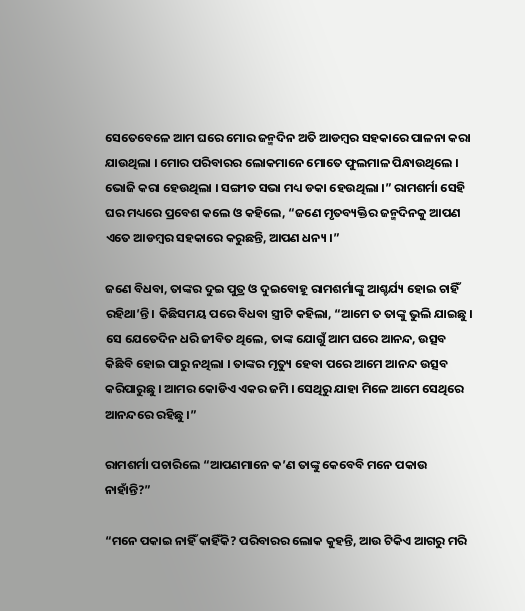ସେତେବେଳେ ଆମ ଘରେ ମୋର ଜନ୍ମଦିନ ଅତି ଆଡମ୍ବର ସହକାରେ ପାଳନା କରା ଯାଉଥିଲା । ମୋର ପରିବାରର ଲୋକମାନେ ମୋତେ ଫୁଲମାଳ ପିନ୍ଧାଉଥିଲେ । ଭୋଜି କରା ହେଉଥିଲା । ସଙ୍ଗୀତ ସଭା ମଧ୍ୟ ଡକା ହେଉଥିଲା ।” ରାମଶର୍ମା ସେହି ଘର ମଧ୍ୟରେ ପ୍ରବେଶ କଲେ ଓ କହିଲେ, “ଜଣେ ମୃତବ୍ୟକ୍ତିର ଜନ୍ମଦିନକୁ ଆପଣ ଏତେ ଆଡମ୍ବର ସହକାରେ କରୁଛନ୍ତି, ଆପଣ ଧନ୍ୟ ।”

ଜଣେ ବିଧବା, ତାଙ୍କର ଦୁଇ ପୁତ୍ର ଓ ଦୁଇବୋହୂ ରାମଶର୍ମାଙ୍କୁ ଆଶ୍ଚର୍ଯ୍ୟ ହୋଇ ଚାହିଁ ରହିଥା’ନ୍ତି । କିଛିସମୟ ପରେ ବିଧବା ସ୍ତ୍ରୀଟି କହିଲା, “ଆମେ ତ ତାଙ୍କୁ ଭୁଲି ଯାଇଛୁ । ସେ ଯେତେଦିନ ଧରି ଜୀବିତ ଥିଲେ, ତାଙ୍କ ଯୋଗୁଁ ଆମ ଘରେ ଆନନ୍ଦ, ଉତ୍ସବ କିଛିବି ହୋଇ ପାରୁ ନଥିଲା । ତାଙ୍କର ମୃତ୍ୟୁ ହେବା ପରେ ଆମେ ଆନନ୍ଦ ଉତ୍ସବ କରିପାରୁଛୁ । ଆମର କୋଡିଏ ଏକର ଜମି । ସେଥିରୁ ଯାହା ମିଳେ ଆମେ ସେଥିରେ ଆନନ୍ଦରେ ରହିଛୁ ।”

ରାମଶର୍ମା ପଚାରିଲେ “ଆପଣମାନେ କ’ଣ ତାଙ୍କୁ କେବେବି ମନେ ପକାଉ ନାହାଁନ୍ତି?”

“ମନେ ପକାଇ ନାହିଁ କାହିଁକି? ପରିବାରର ଲୋକ କୁହନ୍ତି, ଆଉ ଟିକିଏ ଆଗରୁ ମରି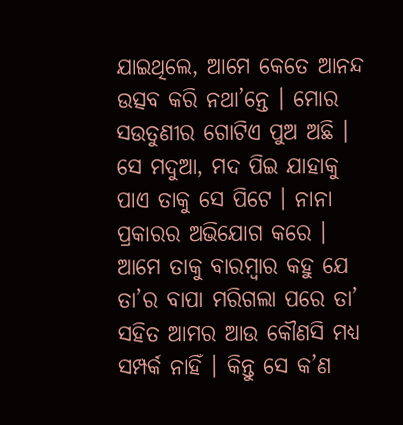ଯାଇଥିଲେ, ଆମେ କେତେ ଆନନ୍ଦ ଉତ୍ସବ କରି ନଥା’ନ୍ତେ । ମୋର ସଉତୁଣୀର ଗୋଟିଏ ପୁଅ ଅଛି । ସେ ମଦୁଆ, ମଦ ପିଇ ଯାହାକୁ ପାଏ ତାକୁ ସେ ପିଟେ । ନାନା ପ୍ରକାରର ଅଭିଯୋଗ କରେ । ଆମେ ତାକୁ ବାରମ୍ବାର କହୁ ଯେ ତା’ର ବାପା ମରିଗଲା ପରେ ତା’ ସହିତ ଆମର ଆଉ କୌଣସି ମଧ୍ୟ ସମ୍ପର୍କ ନାହିଁ । କିନ୍ତୁ ସେ କ’ଣ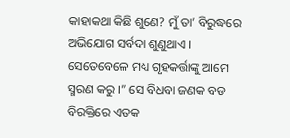କାହାକଥା କିଛି ଶୁଣେ? ମୁଁ ତା’ ବିରୁଦ୍ଧରେ ଅଭିଯୋଗ ସର୍ବଦା ଶୁଣୁଥାଏ । ସେତେବେଳେ ମଧ୍ୟ ଗୃହକର୍ତ୍ତାଙ୍କୁ ଆମେ ସ୍ମରଣ କରୁ ।” ସେ ବିଧବା ଜଣକ ବଡ ବିରକ୍ତିରେ ଏତକ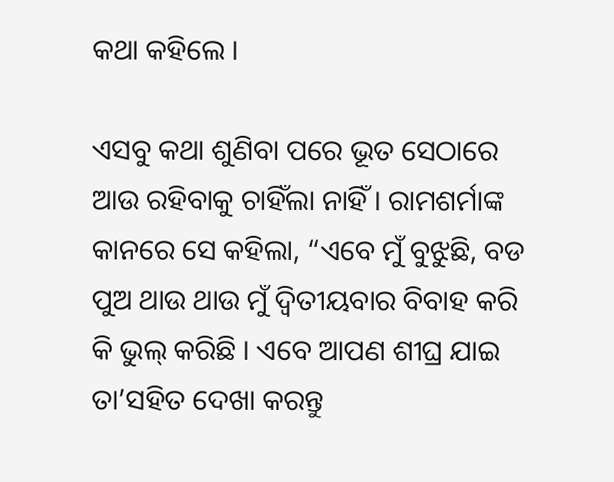କଥା କହିଲେ ।

ଏସବୁ କଥା ଶୁଣିବା ପରେ ଭୂତ ସେଠାରେ ଆଉ ରହିବାକୁ ଚାହିଁଲା ନାହିଁ । ରାମଶର୍ମାଙ୍କ କାନରେ ସେ କହିଲା, “ଏବେ ମୁଁ ବୁଝୁଛି, ବଡ ପୁଅ ଥାଉ ଥାଉ ମୁଁ ଦ୍ୱିତୀୟବାର ବିବାହ କରି କି ଭୁଲ୍ କରିଛି । ଏବେ ଆପଣ ଶୀଘ୍ର ଯାଇ ତା’ସହିତ ଦେଖା କରନ୍ତୁ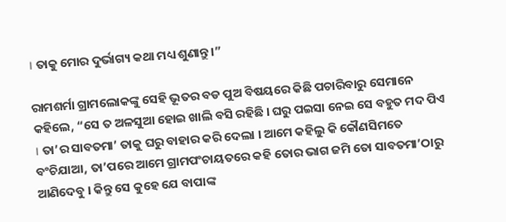। ତାକୁ ମୋର ଦୁର୍ଭାଗ୍ୟ କଥା ମଧ୍ୟ ଶୁଣାନ୍ତୁ ।”

ରାମଶର୍ମା ଗ୍ରାମଲୋକଙ୍କୁ ସେହି ଭୂତର ବଡ ପୁଅ ବିଷୟରେ କିଛି ପଚାରିବାରୁ ସେମାନେ କହିଲେ, “ସେ ତ ଅଳସୁଆ ହୋଇ ଖାଲି ବସି ରହିଛି । ଘରୁ ପଇସା ନେଇ ସେ ବହୁତ ମଦ ପିଏ । ତା’ର ସାବତମା’ ତାକୁ ଘରୁ ବାହାର କରି ଦେଲା । ଆମେ କହିଲୁ କି କୌଣସିମତେ ବଂଚିଯାଆ, ତା’ପରେ ଆମେ ଗ୍ରାମପଂଚାୟତରେ କହି ତୋର ଭାଗ ଜମି ତୋ ସାବତମା’ଠାରୁ ଆଣିଦେବୁ । କିନ୍ତୁ ସେ କୁହେ ଯେ ବାପାଙ୍କ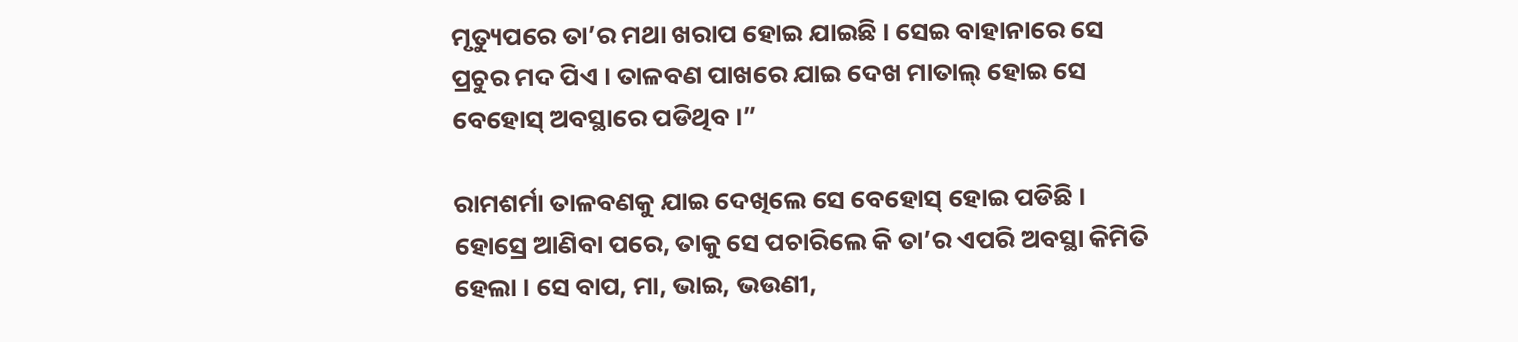ମୃତ୍ୟୁପରେ ତା’ର ମଥା ଖରାପ ହୋଇ ଯାଇଛି । ସେଇ ବାହାନାରେ ସେ ପ୍ରଚୁର ମଦ ପିଏ । ତାଳବଣ ପାଖରେ ଯାଇ ଦେଖ ମାତାଲ୍ ହୋଇ ସେ ବେହୋସ୍ ଅବସ୍ଥାରେ ପଡିଥିବ ।”

ରାମଶର୍ମା ତାଳବଣକୁ ଯାଇ ଦେଖିଲେ ସେ ବେହୋସ୍ ହୋଇ ପଡିଛି । ହୋସ୍ରେ ଆଣିବା ପରେ, ତାକୁ ସେ ପଚାରିଲେ କି ତା’ର ଏପରି ଅବସ୍ଥା କିମିତି ହେଲା । ସେ ବାପ, ମା, ଭାଇ, ଭଉଣୀ,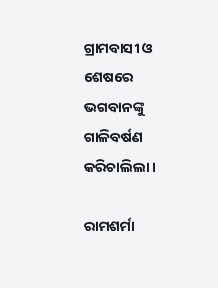ଗ୍ରାମବାସୀ ଓ ଶେଷରେ ଭଗବାନଙ୍କୁ ଗାଳିବର୍ଷଣ କରିଚାଲିଲା ।

ରାମଶର୍ମା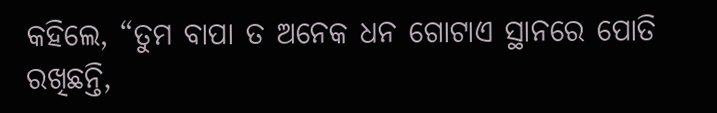କହିଲେ, “ତୁମ ବାପା ତ ଅନେକ ଧନ ଗୋଟାଏ ସ୍ଥାନରେ ପୋତି ରଖିଛନ୍ତି,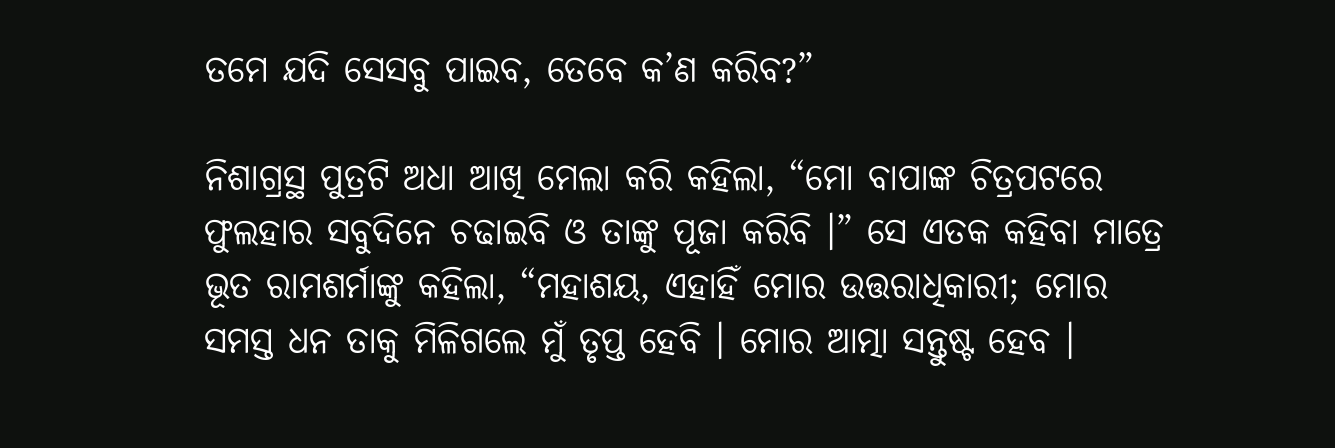ତମେ ଯଦି ସେସବୁ ପାଇବ, ତେବେ କ’ଣ କରିବ?”

ନିଶାଗ୍ରସ୍ଥ ପୁତ୍ରଟି ଅଧା ଆଖି ମେଲା କରି କହିଲା, “ମୋ ବାପାଙ୍କ ଚିତ୍ରପଟରେ ଫୁଲହାର ସବୁଦିନେ ଚଢାଇବି ଓ ତାଙ୍କୁ ପୂଜା କରିବି ।” ସେ ଏତକ କହିବା ମାତ୍ରେ ଭୂତ ରାମଶର୍ମାଙ୍କୁ କହିଲା, “ମହାଶୟ, ଏହାହିଁ ମୋର ଉତ୍ତରାଧିକାରୀ; ମୋର ସମସ୍ତ ଧନ ତାକୁ ମିଳିଗଲେ ମୁଁ ତୃପ୍ତ ହେବି । ମୋର ଆତ୍ମା ସନ୍ତୁଷ୍ଟ ହେବ ।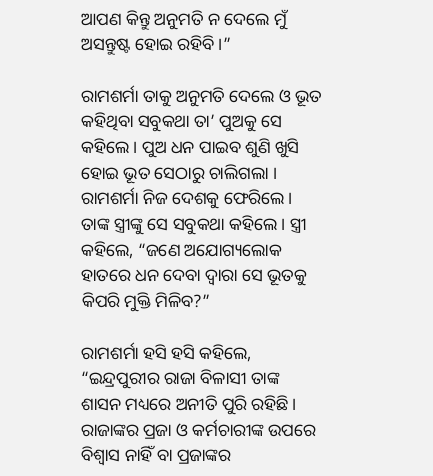ଆପଣ କିନ୍ତୁ ଅନୁମତି ନ ଦେଲେ ମୁଁ ଅସନ୍ତୁଷ୍ଟ ହୋଇ ରହିବି ।”

ରାମଶର୍ମା ତାକୁ ଅନୁମତି ଦେଲେ ଓ ଭୂତ କହିଥିବା ସବୁକଥା ତା’ ପୁଅକୁ ସେ କହିଲେ । ପୁଅ ଧନ ପାଇବ ଶୁଣି ଖୁସି ହୋଇ ଭୂତ ସେଠାରୁ ଚାଲିଗଲା । ରାମଶର୍ମା ନିଜ ଦେଶକୁ ଫେରିଲେ । ତାଙ୍କ ସ୍ତ୍ରୀଙ୍କୁ ସେ ସବୁକଥା କହିଲେ । ସ୍ତ୍ରୀ କହିଲେ, “ଜଣେ ଅଯୋଗ୍ୟଲୋକ ହାତରେ ଧନ ଦେବା ଦ୍ୱାରା ସେ ଭୂତକୁ କିପରି ମୁକ୍ତି ମିଳିବ?”

ରାମଶର୍ମା ହସି ହସି କହିଲେ, “ଇନ୍ଦ୍ରପୁରୀର ରାଜା ବିଳାସୀ ତାଙ୍କ ଶାସନ ମଧ୍ୟରେ ଅନୀତି ପୁରି ରହିଛି । ରାଜାଙ୍କର ପ୍ରଜା ଓ କର୍ମଚାରୀଙ୍କ ଉପରେ ବିଶ୍ୱାସ ନାହିଁ ବା ପ୍ରଜାଙ୍କର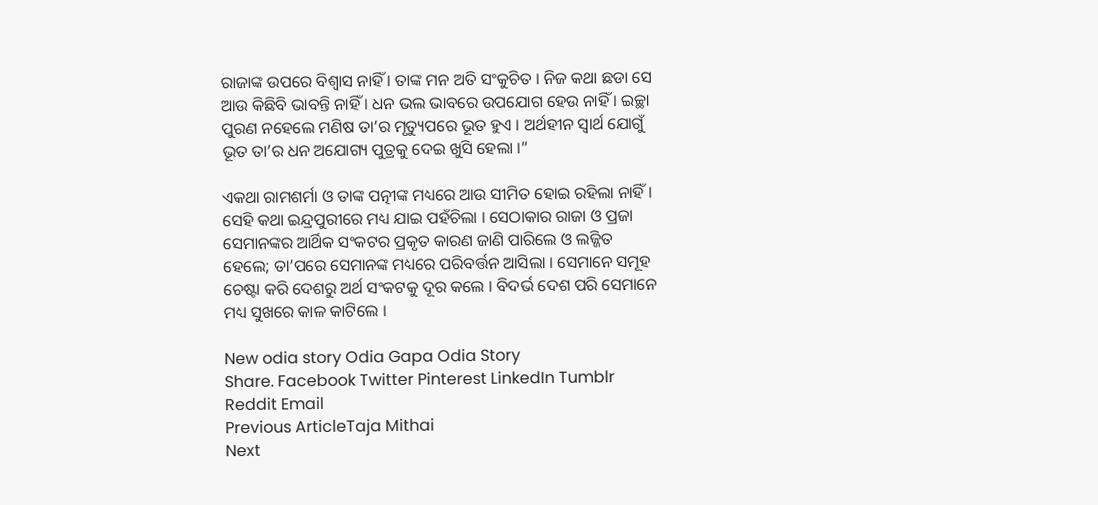ରାଜାଙ୍କ ଉପରେ ବିଶ୍ୱାସ ନାହିଁ । ତାଙ୍କ ମନ ଅତି ସଂକୁଚିତ । ନିଜ କଥା ଛଡା ସେ ଆଉ କିଛିବି ଭାବନ୍ତି ନାହିଁ । ଧନ ଭଲ ଭାବରେ ଉପଯୋଗ ହେଉ ନାହିଁ । ଇଚ୍ଛା ପୁରଣ ନହେଲେ ମଣିଷ ତା’ର ମୃତ୍ୟୁପରେ ଭୂତ ହୁଏ । ଅର୍ଥହୀନ ସ୍ୱାର୍ଥ ଯୋଗୁଁ ଭୂତ ତା’ର ଧନ ଅଯୋଗ୍ୟ ପୁତ୍ରକୁ ଦେଇ ଖୁସି ହେଲା ।”

ଏକଥା ରାମଶର୍ମା ଓ ତାଙ୍କ ପତ୍ନୀଙ୍କ ମଧ୍ୟରେ ଆଉ ସୀମିତ ହୋଇ ରହିଲା ନାହିଁ । ସେହି କଥା ଇନ୍ଦ୍ରପୁରୀରେ ମଧ୍ୟ ଯାଇ ପହଁଚିଲା । ସେଠାକାର ରାଜା ଓ ପ୍ରଜା ସେମାନଙ୍କର ଆର୍ଥିକ ସଂକଟର ପ୍ରକୃତ କାରଣ ଜାଣି ପାରିଲେ ଓ ଲଜ୍ଜିତ ହେଲେ; ତା’ପରେ ସେମାନଙ୍କ ମଧ୍ୟରେ ପରିବର୍ତ୍ତନ ଆସିଲା । ସେମାନେ ସମୂହ ଚେଷ୍ଟା କରି ଦେଶରୁ ଅର୍ଥ ସଂକଟକୁ ଦୂର କଲେ । ବିଦର୍ଭ ଦେଶ ପରି ସେମାନେ ମଧ୍ୟ ସୁଖରେ କାଳ କାଟିଲେ ।

New odia story Odia Gapa Odia Story
Share. Facebook Twitter Pinterest LinkedIn Tumblr Reddit Email
Previous ArticleTaja Mithai
Next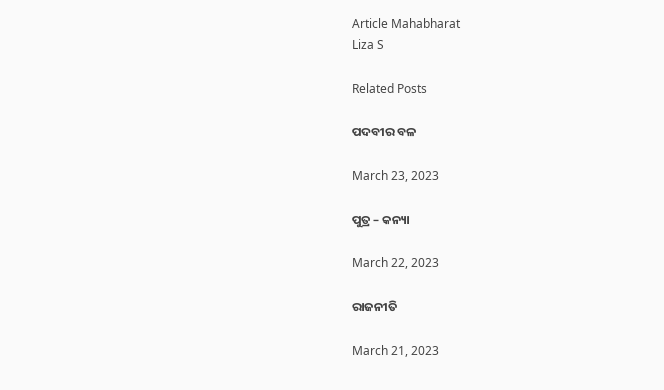Article Mahabharat
Liza S

Related Posts

ପଦବୀର ବଳ

March 23, 2023

ପୁତ୍ର – କନ୍ୟା

March 22, 2023

ରାଜନୀତି

March 21, 2023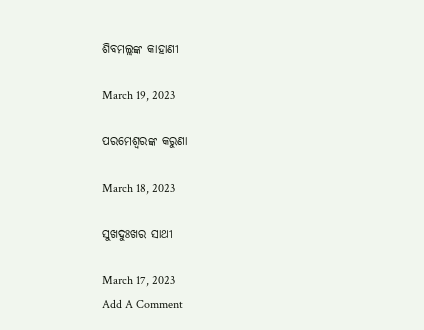ଶିବମଲ୍ଲଙ୍କ କାହାଣୀ

March 19, 2023

ପରମେଶ୍ୱରଙ୍କ କରୁଣା

March 18, 2023

ସୁଖଦୁଃଖର ସାଥୀ

March 17, 2023
Add A Comment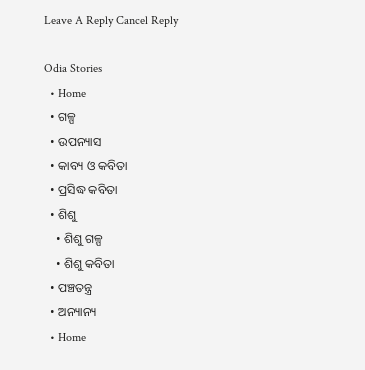Leave A Reply Cancel Reply

Odia Stories
  • Home
  • ଗଳ୍ପ
  • ଉପନ୍ୟାସ
  • କାବ୍ୟ ଓ କବିତା
  • ପ୍ରସିଦ୍ଧ କବିତା
  • ଶିଶୁ
    • ଶିଶୁ ଗଳ୍ପ
    • ଶିଶୁ କବିତା
  • ପଞ୍ଚତନ୍ତ୍ର
  • ଅନ୍ୟାନ୍ୟ
  • Home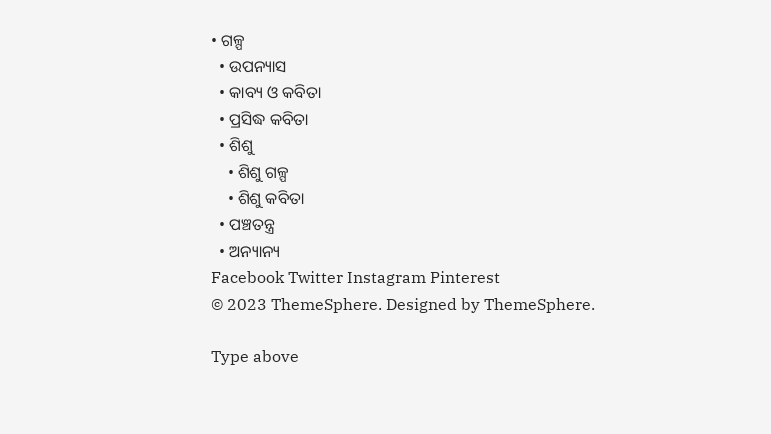• ଗଳ୍ପ
  • ଉପନ୍ୟାସ
  • କାବ୍ୟ ଓ କବିତା
  • ପ୍ରସିଦ୍ଧ କବିତା
  • ଶିଶୁ
    • ଶିଶୁ ଗଳ୍ପ
    • ଶିଶୁ କବିତା
  • ପଞ୍ଚତନ୍ତ୍ର
  • ଅନ୍ୟାନ୍ୟ
Facebook Twitter Instagram Pinterest
© 2023 ThemeSphere. Designed by ThemeSphere.

Type above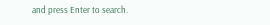and press Enter to search.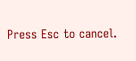Press Esc to cancel.